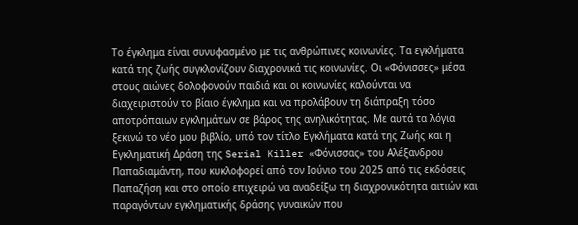Το έγκλημα είναι συνυφασμένο με τις ανθρώπινες κοινωνίες. Τα εγκλήματα κατά της ζωής συγκλονίζουν διαχρονικά τις κοινωνίες. Οι «Φόνισσες» μέσα στους αιώνες δολοφονούν παιδιά και οι κοινωνίες καλούνται να διαχειριστούν το βίαιο έγκλημα και να προλάβουν τη διάπραξη τόσο αποτρόπαιων εγκλημάτων σε βάρος της ανηλικότητας. Με αυτά τα λόγια ξεκινώ το νέο μου βιβλίο, υπό τον τίτλο Εγκλήματα κατά της Ζωής και η Εγκληματική Δράση της Serial Killer «Φόνισσας» του Αλέξανδρου Παπαδιαμάντη, που κυκλοφορεί από τον Ιούνιο του 2025 από τις εκδόσεις Παπαζήση και στο οποίο επιχειρώ να αναδείξω τη διαχρονικότητα αιτιών και παραγόντων εγκληματικής δράσης γυναικών που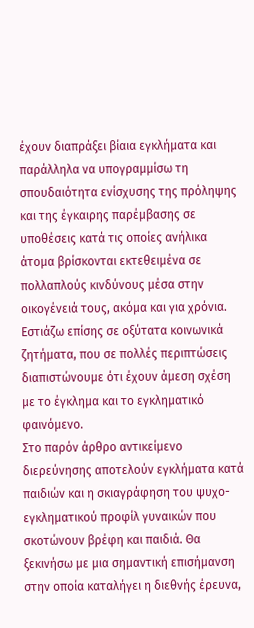έχουν διαπράξει βίαια εγκλήματα και παράλληλα να υπογραμμίσω τη σπουδαιότητα ενίσχυσης της πρόληψης και της έγκαιρης παρέμβασης σε υποθέσεις κατά τις οποίες ανήλικα άτομα βρίσκονται εκτεθειμένα σε πολλαπλούς κινδύνους μέσα στην οικογένειά τους, ακόμα και για χρόνια. Εστιάζω επίσης σε οξύτατα κοινωνικά ζητήματα, που σε πολλές περιπτώσεις διαπιστώνουμε ότι έχουν άμεση σχέση με το έγκλημα και το εγκληματικό φαινόμενο.
Στο παρόν άρθρο αντικείμενο διερεύνησης αποτελούν εγκλήματα κατά παιδιών και η σκιαγράφηση του ψυχο-εγκληματικού προφίλ γυναικών που σκοτώνουν βρέφη και παιδιά. Θα ξεκινήσω με μια σημαντική επισήμανση στην οποία καταλήγει η διεθνής έρευνα,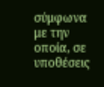σύμφωνα με την οποία, σε υποθέσεις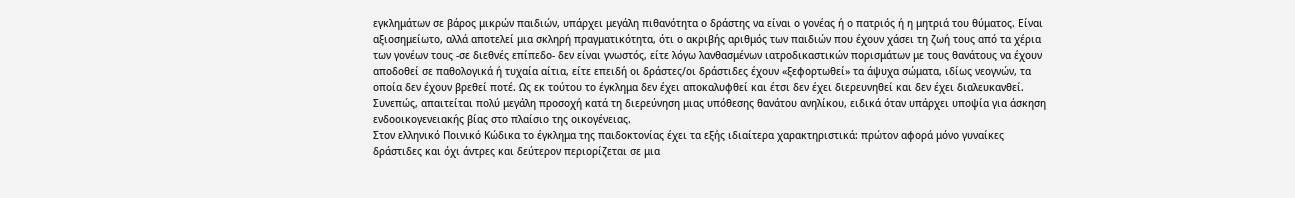εγκλημάτων σε βάρος μικρών παιδιών, υπάρχει μεγάλη πιθανότητα ο δράστης να είναι ο γονέας ή ο πατριός ή η μητριά του θύματος. Είναι αξιοσημείωτο, αλλά αποτελεί μια σκληρή πραγματικότητα, ότι ο ακριβής αριθμός των παιδιών που έχουν χάσει τη ζωή τους από τα χέρια των γονέων τους -σε διεθνές επίπεδο- δεν είναι γνωστός, είτε λόγω λανθασμένων ιατροδικαστικών πορισμάτων με τους θανάτους να έχουν αποδοθεί σε παθολογικά ή τυχαία αίτια, είτε επειδή οι δράστες/οι δράστιδες έχουν «ξεφορτωθεί» τα άψυχα σώματα, ιδίως νεογνών, τα οποία δεν έχουν βρεθεί ποτέ. Ως εκ τούτου το έγκλημα δεν έχει αποκαλυφθεί και έτσι δεν έχει διερευνηθεί και δεν έχει διαλευκανθεί. Συνεπώς, απαιτείται πολύ μεγάλη προσοχή κατά τη διερεύνηση μιας υπόθεσης θανάτου ανηλίκου, ειδικά όταν υπάρχει υποψία για άσκηση ενδοοικογενειακής βίας στο πλαίσιο της οικογένειας.
Στον ελληνικό Ποινικό Κώδικα το έγκλημα της παιδοκτονίας έχει τα εξής ιδιαίτερα χαρακτηριστικά: πρώτον αφορά μόνο γυναίκες δράστιδες και όχι άντρες και δεύτερον περιορίζεται σε μια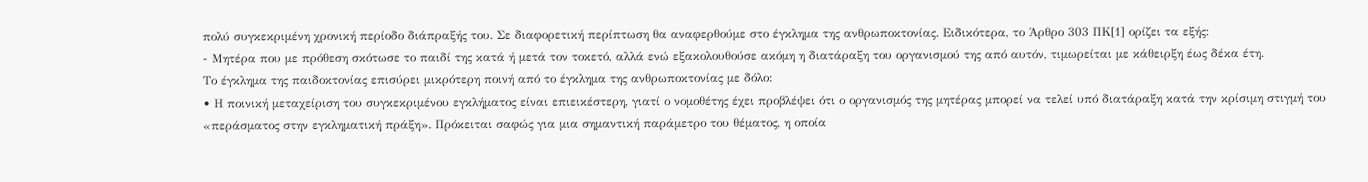πολύ συγκεκριμένη χρονική περίοδο διάπραξής του. Σε διαφορετική περίπτωση θα αναφερθούμε στο έγκλημα της ανθρωποκτονίας. Ειδικότερα, το Άρθρο 303 ΠΚ[1] ορίζει τα εξής:
- Μητέρα που με πρόθεση σκότωσε το παιδί της κατά ή μετά τον τοκετό, αλλά ενώ εξακολουθούσε ακόμη η διατάραξη του οργανισμού της από αυτόν, τιμωρείται με κάθειρξη έως δέκα έτη.
Το έγκλημα της παιδοκτονίας επισύρει μικρότερη ποινή από το έγκλημα της ανθρωποκτονίας με δόλο:
• Η ποινική μεταχείριση του συγκεκριμένου εγκλήματος είναι επιεικέστερη, γιατί ο νομοθέτης έχει προβλέψει ότι ο οργανισμός της μητέρας μπορεί να τελεί υπό διατάραξη κατά την κρίσιμη στιγμή του «περάσματος στην εγκληματική πράξη». Πρόκειται σαφώς για μια σημαντική παράμετρο του θέματος, η οποία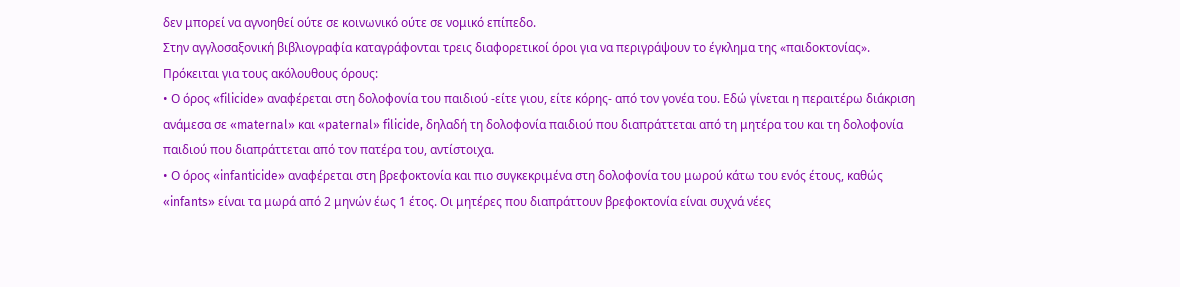δεν μπορεί να αγνοηθεί ούτε σε κοινωνικό ούτε σε νομικό επίπεδο.
Στην αγγλοσαξονική βιβλιογραφία καταγράφονται τρεις διαφορετικοί όροι για να περιγράψουν το έγκλημα της «παιδοκτονίας». Πρόκειται για τους ακόλουθους όρους:
• Ο όρος «filicide» αναφέρεται στη δολοφονία του παιδιού -είτε γιου, είτε κόρης- από τον γονέα του. Εδώ γίνεται η περαιτέρω διάκριση ανάμεσα σε «maternal» και «paternal» filicide, δηλαδή τη δολοφονία παιδιού που διαπράττεται από τη μητέρα του και τη δολοφονία παιδιού που διαπράττεται από τον πατέρα του, αντίστοιχα.
• Ο όρος «infanticide» αναφέρεται στη βρεφοκτονία και πιο συγκεκριμένα στη δολοφονία του μωρού κάτω του ενός έτους, καθώς «infants» είναι τα μωρά από 2 μηνών έως 1 έτος. Οι μητέρες που διαπράττουν βρεφοκτονία είναι συχνά νέες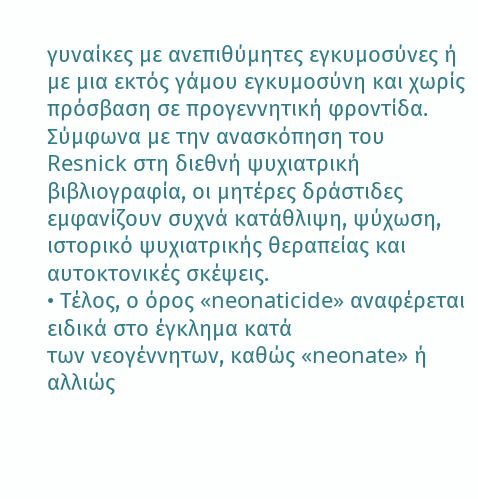γυναίκες με ανεπιθύμητες εγκυμοσύνες ή με μια εκτός γάμου εγκυμοσύνη και χωρίς πρόσβαση σε προγεννητική φροντίδα. Σύμφωνα με την ανασκόπηση του Resnick στη διεθνή ψυχιατρική βιβλιογραφία, οι μητέρες δράστιδες εμφανίζουν συχνά κατάθλιψη, ψύχωση, ιστορικό ψυχιατρικής θεραπείας και αυτοκτονικές σκέψεις.
• Τέλος, ο όρος «neonaticide» αναφέρεται ειδικά στο έγκλημα κατά
των νεογέννητων, καθώς «neonate» ή αλλιώς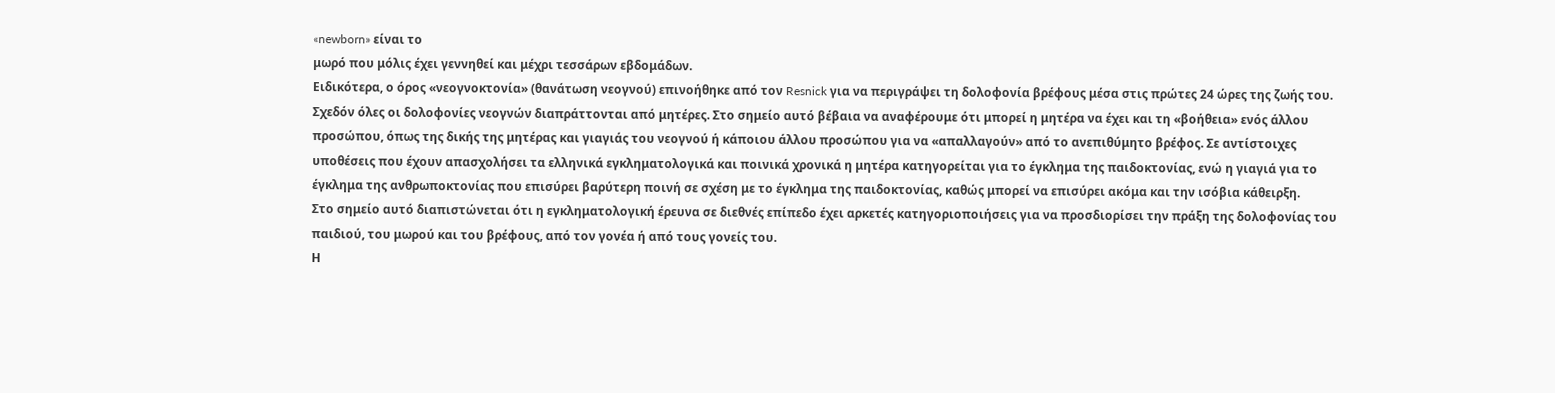«newborn» είναι το
μωρό που μόλις έχει γεννηθεί και μέχρι τεσσάρων εβδομάδων.
Ειδικότερα, ο όρος «νεογνοκτονία» (θανάτωση νεογνού) επινοήθηκε από τον Resnick για να περιγράψει τη δολοφονία βρέφους μέσα στις πρώτες 24 ώρες της ζωής του. Σχεδόν όλες οι δολοφονίες νεογνών διαπράττονται από μητέρες. Στο σημείο αυτό βέβαια να αναφέρουμε ότι μπορεί η μητέρα να έχει και τη «βοήθεια» ενός άλλου προσώπου, όπως της δικής της μητέρας και γιαγιάς του νεογνού ή κάποιου άλλου προσώπου για να «απαλλαγούν» από το ανεπιθύμητο βρέφος. Σε αντίστοιχες υποθέσεις που έχουν απασχολήσει τα ελληνικά εγκληματολογικά και ποινικά χρονικά η μητέρα κατηγορείται για το έγκλημα της παιδοκτονίας, ενώ η γιαγιά για το έγκλημα της ανθρωποκτονίας που επισύρει βαρύτερη ποινή σε σχέση με το έγκλημα της παιδοκτονίας, καθώς μπορεί να επισύρει ακόμα και την ισόβια κάθειρξη.
Στο σημείο αυτό διαπιστώνεται ότι η εγκληματολογική έρευνα σε διεθνές επίπεδο έχει αρκετές κατηγοριοποιήσεις για να προσδιορίσει την πράξη της δολοφονίας του παιδιού, του μωρού και του βρέφους, από τον γονέα ή από τους γονείς του.
Η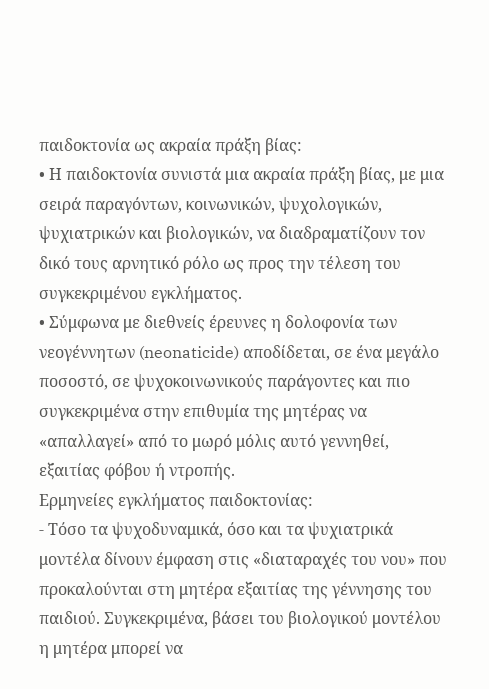παιδοκτονία ως ακραία πράξη βίας:
• Η παιδοκτονία συνιστά μια ακραία πράξη βίας, με μια σειρά παραγόντων, κοινωνικών, ψυχολογικών, ψυχιατρικών και βιολογικών, να διαδραματίζουν τον δικό τους αρνητικό ρόλο ως προς την τέλεση του συγκεκριμένου εγκλήματος.
• Σύμφωνα με διεθνείς έρευνες η δολοφονία των νεογέννητων (neonaticide) αποδίδεται, σε ένα μεγάλο ποσοστό, σε ψυχοκοινωνικούς παράγοντες και πιο συγκεκριμένα στην επιθυμία της μητέρας να «απαλλαγεί» από το μωρό μόλις αυτό γεννηθεί, εξαιτίας φόβου ή ντροπής.
Ερμηνείες εγκλήματος παιδοκτονίας:
- Τόσο τα ψυχοδυναμικά, όσο και τα ψυχιατρικά μοντέλα δίνουν έμφαση στις «διαταραχές του νου» που προκαλούνται στη μητέρα εξαιτίας της γέννησης του παιδιού. Συγκεκριμένα, βάσει του βιολογικού μοντέλου η μητέρα μπορεί να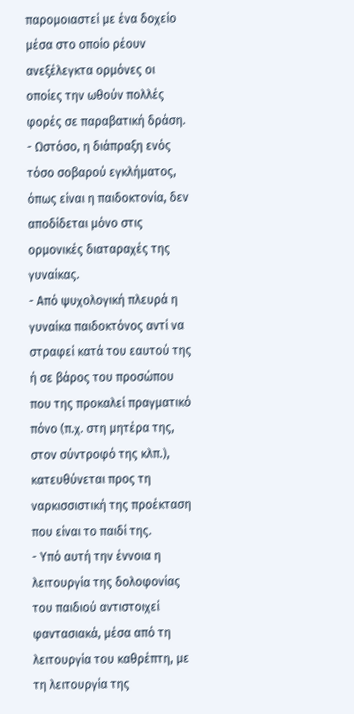παρομοιαστεί με ένα δοχείο μέσα στο οποίο ρέουν ανεξέλεγκτα ορμόνες οι οποίες την ωθούν πολλές φορές σε παραβατική δράση.
- Ωστόσο, η διάπραξη ενός τόσο σοβαρού εγκλήματος, όπως είναι η παιδοκτονία, δεν αποδίδεται μόνο στις ορμονικές διαταραχές της γυναίκας.
- Από ψυχολογική πλευρά η γυναίκα παιδοκτόνος αντί να στραφεί κατά του εαυτού της ή σε βάρος του προσώπου που της προκαλεί πραγματικό πόνο (π.χ. στη μητέρα της, στον σύντροφό της κλπ.), κατευθύνεται προς τη ναρκισσιστική της προέκταση που είναι το παιδί της.
- Υπό αυτή την έννοια η λειτουργία της δολοφονίας του παιδιού αντιστοιχεί φαντασιακά, μέσα από τη λειτουργία του καθρέπτη, με τη λειτουργία της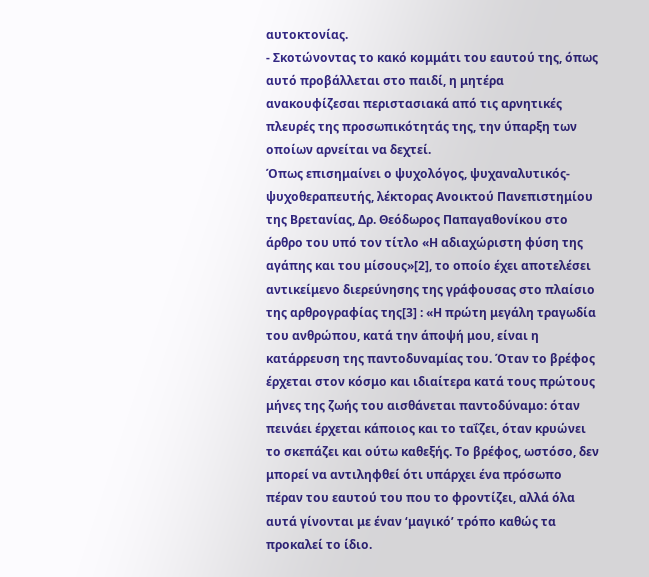αυτοκτονίας.
- Σκοτώνοντας το κακό κομμάτι του εαυτού της, όπως αυτό προβάλλεται στο παιδί, η μητέρα ανακουφίζεσαι περιστασιακά από τις αρνητικές πλευρές της προσωπικότητάς της, την ύπαρξη των οποίων αρνείται να δεχτεί.
Όπως επισημαίνει ο ψυχολόγος, ψυχαναλυτικός-ψυχοθεραπευτής, λέκτορας Ανοικτού Πανεπιστημίου της Βρετανίας, Δρ. Θεόδωρος Παπαγαθονίκου στο άρθρο του υπό τον τίτλο «Η αδιαχώριστη φύση της αγάπης και του μίσους»[2], το οποίο έχει αποτελέσει αντικείμενο διερεύνησης της γράφουσας στο πλαίσιο της αρθρογραφίας της[3] : «Η πρώτη μεγάλη τραγωδία του ανθρώπου, κατά την άποψή μου, είναι η κατάρρευση της παντοδυναμίας του. Όταν το βρέφος έρχεται στον κόσμο και ιδιαίτερα κατά τους πρώτους μήνες της ζωής του αισθάνεται παντοδύναμο: όταν πεινάει έρχεται κάποιος και το ταΐζει, όταν κρυώνει το σκεπάζει και ούτω καθεξής. Το βρέφος, ωστόσο, δεν μπορεί να αντιληφθεί ότι υπάρχει ένα πρόσωπο πέραν του εαυτού του που το φροντίζει, αλλά όλα αυτά γίνονται με έναν ‘μαγικό’ τρόπο καθώς τα προκαλεί το ίδιο.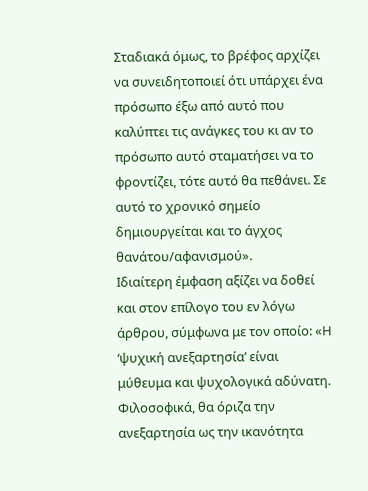Σταδιακά όμως, το βρέφος αρχίζει να συνειδητοποιεί ότι υπάρχει ένα πρόσωπο έξω από αυτό που καλύπτει τις ανάγκες του κι αν το πρόσωπο αυτό σταματήσει να το φροντίζει, τότε αυτό θα πεθάνει. Σε αυτό το χρονικό σημείο δημιουργείται και το άγχος θανάτου/αφανισμού».
Ιδιαίτερη έμφαση αξίζει να δοθεί και στον επίλογο του εν λόγω άρθρου, σύμφωνα με τον οποίο: «Η ‘ψυχική ανεξαρτησία’ είναι μύθευμα και ψυχολογικά αδύνατη. Φιλοσοφικά, θα όριζα την ανεξαρτησία ως την ικανότητα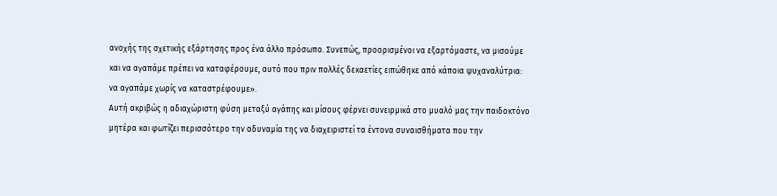ανοχής της σχετικής εξάρτησης προς ένα άλλο πρόσωπο. Συνεπώς, προορισμένοι να εξαρτόμαστε, να μισούμε και να αγαπάμε πρέπει να καταφέρουμε, αυτό που πριν πολλές δεκαετίες ειπώθηκε από κάποια ψυχαναλύτρια: να αγαπάμε χωρίς να καταστρέφουμε».
Αυτή ακριβώς η αδιαχώριστη φύση μεταξύ αγάπης και μίσους φέρνει συνειρμικά στο μυαλό μας την παιδοκτόνο μητέρα και φωτίζει περισσότερο την αδυναμία της να διαχειριστεί τα έντονα συναισθήματα που την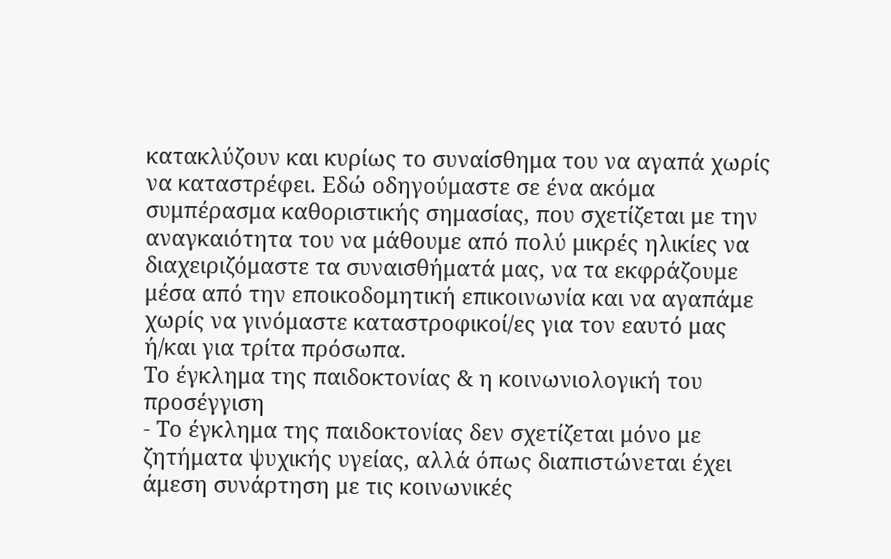κατακλύζουν και κυρίως το συναίσθημα του να αγαπά χωρίς να καταστρέφει. Εδώ οδηγούμαστε σε ένα ακόμα συμπέρασμα καθοριστικής σημασίας, που σχετίζεται με την αναγκαιότητα του να μάθουμε από πολύ μικρές ηλικίες να διαχειριζόμαστε τα συναισθήματά μας, να τα εκφράζουμε μέσα από την εποικοδομητική επικοινωνία και να αγαπάμε χωρίς να γινόμαστε καταστροφικοί/ες για τον εαυτό μας ή/και για τρίτα πρόσωπα.
Το έγκλημα της παιδοκτονίας & η κοινωνιολογική του προσέγγιση
- Το έγκλημα της παιδοκτονίας δεν σχετίζεται μόνο με ζητήματα ψυχικής υγείας, αλλά όπως διαπιστώνεται έχει άμεση συνάρτηση με τις κοινωνικές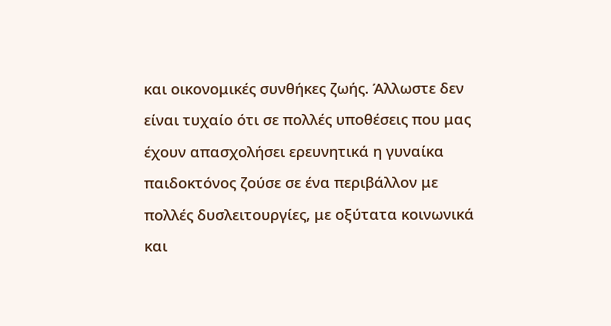και οικονομικές συνθήκες ζωής. Άλλωστε δεν είναι τυχαίο ότι σε πολλές υποθέσεις που μας έχουν απασχολήσει ερευνητικά η γυναίκα παιδοκτόνος ζούσε σε ένα περιβάλλον με πολλές δυσλειτουργίες, με οξύτατα κοινωνικά και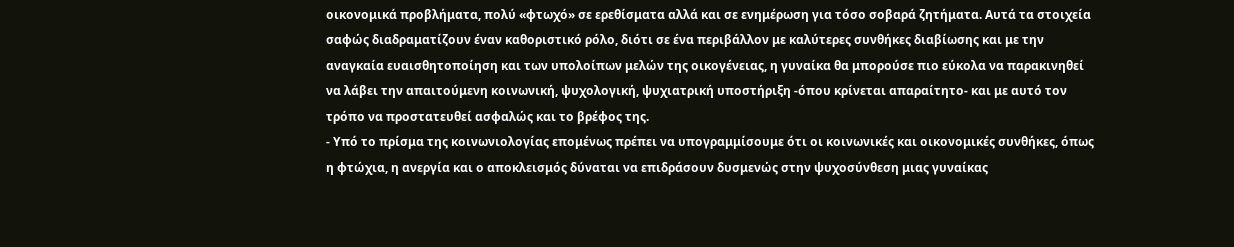οικονομικά προβλήματα, πολύ «φτωχό» σε ερεθίσματα αλλά και σε ενημέρωση για τόσο σοβαρά ζητήματα. Αυτά τα στοιχεία σαφώς διαδραματίζουν έναν καθοριστικό ρόλο, διότι σε ένα περιβάλλον με καλύτερες συνθήκες διαβίωσης και με την αναγκαία ευαισθητοποίηση και των υπολοίπων μελών της οικογένειας, η γυναίκα θα μπορούσε πιο εύκολα να παρακινηθεί να λάβει την απαιτούμενη κοινωνική, ψυχολογική, ψυχιατρική υποστήριξη -όπου κρίνεται απαραίτητο- και με αυτό τον τρόπο να προστατευθεί ασφαλώς και το βρέφος της.
- Υπό το πρίσμα της κοινωνιολογίας επομένως πρέπει να υπογραμμίσουμε ότι οι κοινωνικές και οικονομικές συνθήκες, όπως η φτώχια, η ανεργία και ο αποκλεισμός δύναται να επιδράσουν δυσμενώς στην ψυχοσύνθεση μιας γυναίκας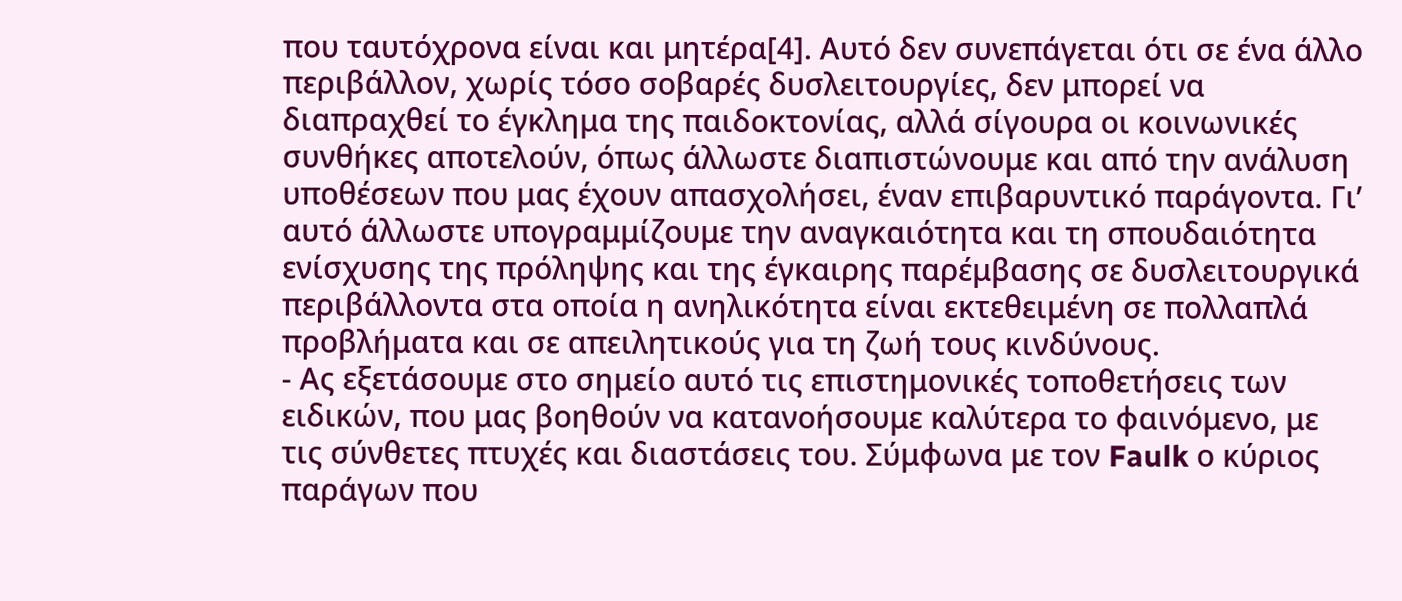που ταυτόχρονα είναι και μητέρα[4]. Αυτό δεν συνεπάγεται ότι σε ένα άλλο περιβάλλον, χωρίς τόσο σοβαρές δυσλειτουργίες, δεν μπορεί να διαπραχθεί το έγκλημα της παιδοκτονίας, αλλά σίγουρα οι κοινωνικές συνθήκες αποτελούν, όπως άλλωστε διαπιστώνουμε και από την ανάλυση υποθέσεων που μας έχουν απασχολήσει, έναν επιβαρυντικό παράγοντα. Γι’ αυτό άλλωστε υπογραμμίζουμε την αναγκαιότητα και τη σπουδαιότητα ενίσχυσης της πρόληψης και της έγκαιρης παρέμβασης σε δυσλειτουργικά περιβάλλοντα στα οποία η ανηλικότητα είναι εκτεθειμένη σε πολλαπλά προβλήματα και σε απειλητικούς για τη ζωή τους κινδύνους.
- Ας εξετάσουμε στο σημείο αυτό τις επιστημονικές τοποθετήσεις των ειδικών, που μας βοηθούν να κατανοήσουμε καλύτερα το φαινόμενο, με τις σύνθετες πτυχές και διαστάσεις του. Σύμφωνα με τον Faulk ο κύριος παράγων που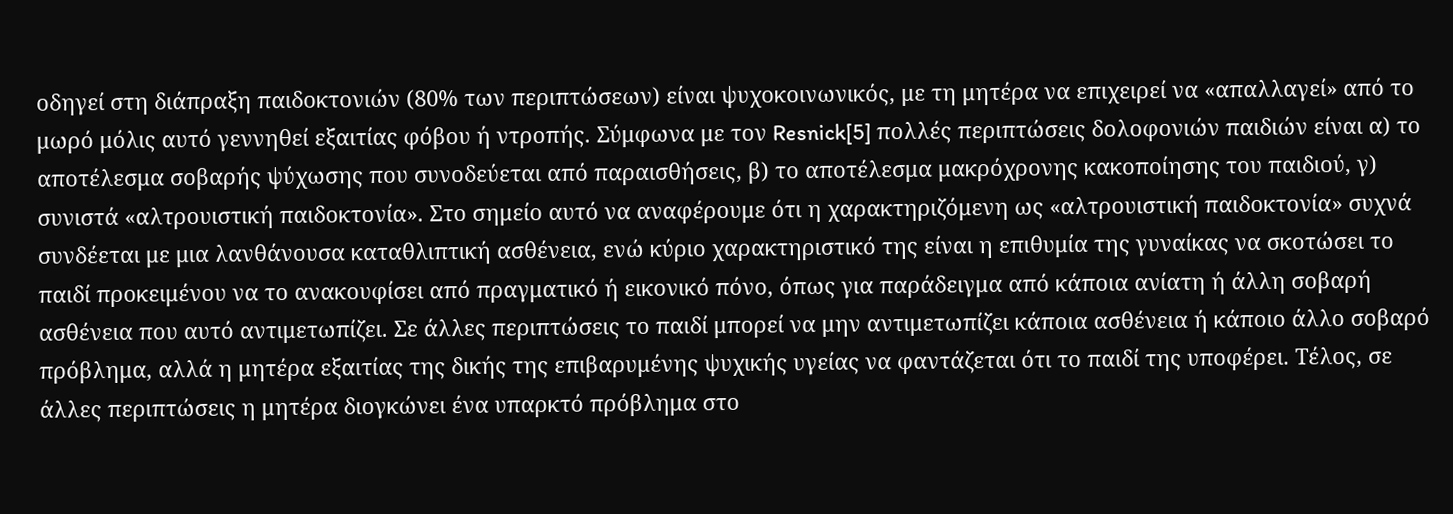οδηγεί στη διάπραξη παιδοκτονιών (80% των περιπτώσεων) είναι ψυχοκοινωνικός, με τη μητέρα να επιχειρεί να «απαλλαγεί» από το μωρό μόλις αυτό γεννηθεί εξαιτίας φόβου ή ντροπής. Σύμφωνα με τον Resnick[5] πολλές περιπτώσεις δολοφονιών παιδιών είναι α) το αποτέλεσμα σοβαρής ψύχωσης που συνοδεύεται από παραισθήσεις, β) το αποτέλεσμα μακρόχρονης κακοποίησης του παιδιού, γ) συνιστά «αλτρουιστική παιδοκτονία». Στο σημείο αυτό να αναφέρουμε ότι η χαρακτηριζόμενη ως «αλτρουιστική παιδοκτονία» συχνά συνδέεται με μια λανθάνουσα καταθλιπτική ασθένεια, ενώ κύριο χαρακτηριστικό της είναι η επιθυμία της γυναίκας να σκοτώσει το παιδί προκειμένου να το ανακουφίσει από πραγματικό ή εικονικό πόνο, όπως για παράδειγμα από κάποια ανίατη ή άλλη σοβαρή ασθένεια που αυτό αντιμετωπίζει. Σε άλλες περιπτώσεις το παιδί μπορεί να μην αντιμετωπίζει κάποια ασθένεια ή κάποιο άλλο σοβαρό πρόβλημα, αλλά η μητέρα εξαιτίας της δικής της επιβαρυμένης ψυχικής υγείας να φαντάζεται ότι το παιδί της υποφέρει. Τέλος, σε άλλες περιπτώσεις η μητέρα διογκώνει ένα υπαρκτό πρόβλημα στο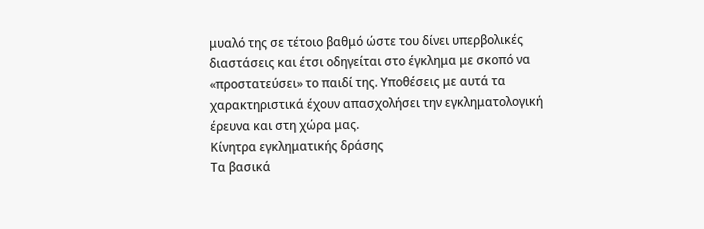μυαλό της σε τέτοιο βαθμό ώστε του δίνει υπερβολικές διαστάσεις και έτσι οδηγείται στο έγκλημα με σκοπό να «προστατεύσει» το παιδί της. Υποθέσεις με αυτά τα χαρακτηριστικά έχουν απασχολήσει την εγκληματολογική έρευνα και στη χώρα μας.
Κίνητρα εγκληματικής δράσης
Τα βασικά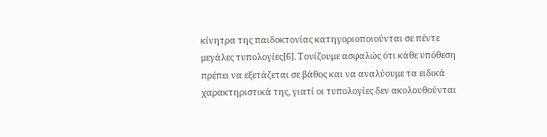κίνητρα της παιδοκτονίας κατηγοριοποιούνται σε πέντε μεγάλες τυπολογίες[6]. Τονίζουμε ασφαλώς ότι κάθε υπόθεση πρέπει να εξετάζεται σε βάθος και να αναλύουμε τα ειδικά χαρακτηριστικά της, γιατί οι τυπολογίες δεν ακολουθούνται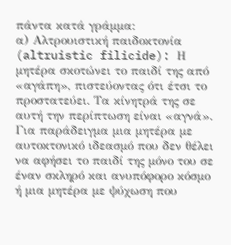πάντα κατά γράμμα:
α) Αλτρουιστική παιδοκτονία (altruistic filicide): Η μητέρα σκοτώνει το παιδί της από «αγάπη», πιστεύοντας ότι έτσι το προστατεύει. Τα κίνητρά της σε αυτή την περίπτωση είναι «αγνά». Για παράδειγμα μια μητέρα με αυτοκτονικό ιδεασμό που δεν θέλει να αφήσει το παιδί της μόνο του σε έναν σκληρό και ανυπόφορο κόσμο ή μια μητέρα με ψύχωση που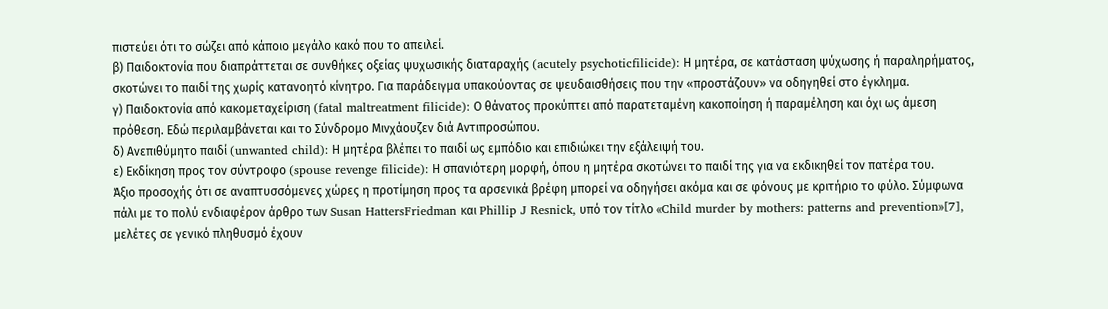πιστεύει ότι το σώζει από κάποιο μεγάλο κακό που το απειλεί.
β) Παιδοκτονία που διαπράττεται σε συνθήκες οξείας ψυχωσικής διαταραχής (acutely psychoticfilicide): Η μητέρα, σε κατάσταση ψύχωσης ή παραληρήματος, σκοτώνει το παιδί της χωρίς κατανοητό κίνητρο. Για παράδειγμα υπακούοντας σε ψευδαισθήσεις που την «προστάζουν» να οδηγηθεί στο έγκλημα.
γ) Παιδοκτονία από κακομεταχείριση (fatal maltreatment filicide): Ο θάνατος προκύπτει από παρατεταμένη κακοποίηση ή παραμέληση και όχι ως άμεση πρόθεση. Εδώ περιλαμβάνεται και το Σύνδρομο Μινχάουζεν διά Αντιπροσώπου.
δ) Ανεπιθύμητο παιδί (unwanted child): Η μητέρα βλέπει το παιδί ως εμπόδιο και επιδιώκει την εξάλειψή του.
ε) Εκδίκηση προς τον σύντροφο (spouse revenge filicide): Η σπανιότερη μορφή, όπου η μητέρα σκοτώνει το παιδί της για να εκδικηθεί τον πατέρα του.
Άξιο προσοχής ότι σε αναπτυσσόμενες χώρες η προτίμηση προς τα αρσενικά βρέφη μπορεί να οδηγήσει ακόμα και σε φόνους με κριτήριο το φύλο. Σύμφωνα πάλι με το πολύ ενδιαφέρον άρθρο των Susan HattersFriedman και Phillip J Resnick, υπό τον τίτλο «Child murder by mothers: patterns and prevention»[7], μελέτες σε γενικό πληθυσμό έχουν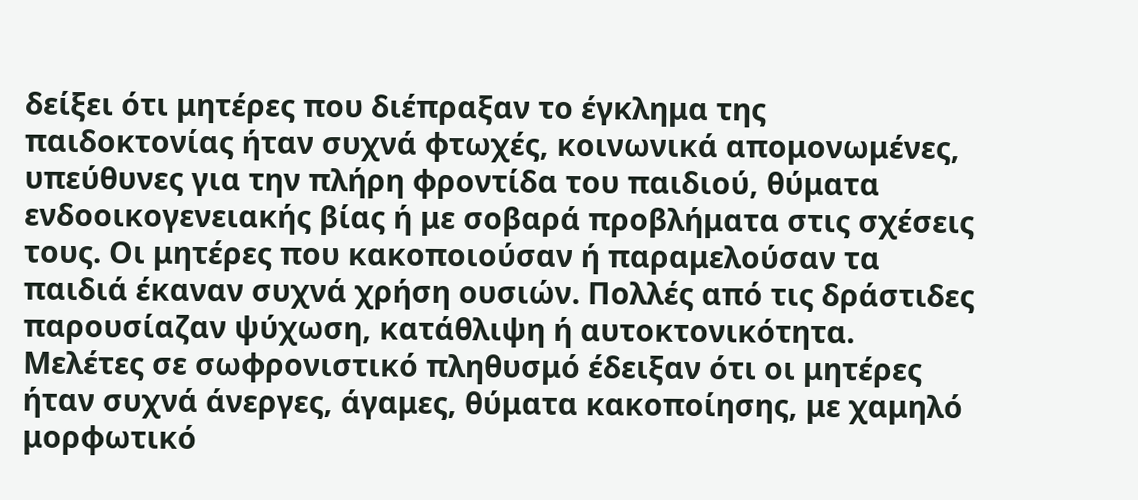δείξει ότι μητέρες που διέπραξαν το έγκλημα της παιδοκτονίας ήταν συχνά φτωχές, κοινωνικά απομονωμένες, υπεύθυνες για την πλήρη φροντίδα του παιδιού, θύματα ενδοοικογενειακής βίας ή με σοβαρά προβλήματα στις σχέσεις τους. Οι μητέρες που κακοποιούσαν ή παραμελούσαν τα παιδιά έκαναν συχνά χρήση ουσιών. Πολλές από τις δράστιδες παρουσίαζαν ψύχωση, κατάθλιψη ή αυτοκτονικότητα.
Μελέτες σε σωφρονιστικό πληθυσμό έδειξαν ότι οι μητέρες ήταν συχνά άνεργες, άγαμες, θύματα κακοποίησης, με χαμηλό μορφωτικό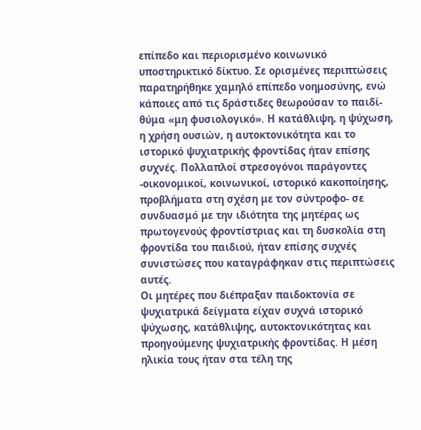επίπεδο και περιορισμένο κοινωνικό υποστηρικτικό δίκτυο. Σε ορισμένες περιπτώσεις παρατηρήθηκε χαμηλό επίπεδο νοημοσύνης, ενώ κάποιες από τις δράστιδες θεωρούσαν το παιδί-θύμα «μη φυσιολογικό». Η κατάθλιψη, η ψύχωση, η χρήση ουσιών, η αυτοκτονικότητα και το ιστορικό ψυχιατρικής φροντίδας ήταν επίσης συχνές. Πολλαπλοί στρεσογόνοι παράγοντες -οικονομικοί, κοινωνικοί, ιστορικό κακοποίησης, προβλήματα στη σχέση με τον σύντροφο- σε συνδυασμό με την ιδιότητα της μητέρας ως πρωτογενούς φροντίστριας και τη δυσκολία στη φροντίδα του παιδιού, ήταν επίσης συχνές συνιστώσες που καταγράφηκαν στις περιπτώσεις αυτές.
Οι μητέρες που διέπραξαν παιδοκτονία σε ψυχιατρικά δείγματα είχαν συχνά ιστορικό ψύχωσης, κατάθλιψης, αυτοκτονικότητας και προηγούμενης ψυχιατρικής φροντίδας. Η μέση ηλικία τους ήταν στα τέλη της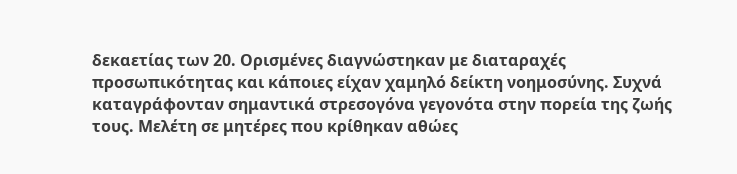δεκαετίας των 20. Ορισμένες διαγνώστηκαν με διαταραχές προσωπικότητας και κάποιες είχαν χαμηλό δείκτη νοημοσύνης. Συχνά καταγράφονταν σημαντικά στρεσογόνα γεγονότα στην πορεία της ζωής τους. Μελέτη σε μητέρες που κρίθηκαν αθώες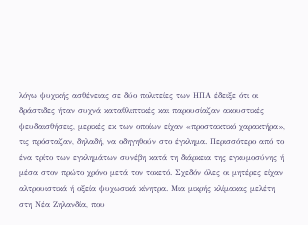λόγω ψυχικής ασθένειας σε δύο πολιτείες των ΗΠΑ έδειξε ότι οι δράστιδες ήταν συχνά καταθλιπτικές και παρουσίαζαν ακουστικές ψευδαισθήσεις, μερικές εκ των οποίων είχαν «προστακτικό χαρακτήρα», τις πρόσταζαν, δηλαδή, να οδηγηθούν στο έγκλημα. Περισσότερο από το ένα τρίτο των εγκλημάτων συνέβη κατά τη διάρκεια της εγκυμοσύνης ή μέσα στον πρώτο χρόνο μετά τον τοκετό. Σχεδόν όλες οι μητέρες είχαν αλτρουιστικά ή οξεία ψυχωσικά κίνητρα. Μια μικρής κλίμακας μελέτη στη Νέα Ζηλανδία, που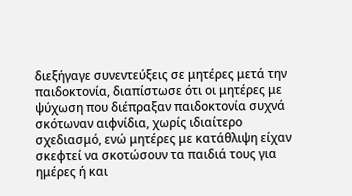διεξήγαγε συνεντεύξεις σε μητέρες μετά την παιδοκτονία, διαπίστωσε ότι οι μητέρες με ψύχωση που διέπραξαν παιδοκτονία συχνά σκότωναν αιφνίδια, χωρίς ιδιαίτερο σχεδιασμό, ενώ μητέρες με κατάθλιψη είχαν σκεφτεί να σκοτώσουν τα παιδιά τους για ημέρες ή και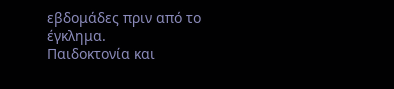εβδομάδες πριν από το έγκλημα.
Παιδοκτονία και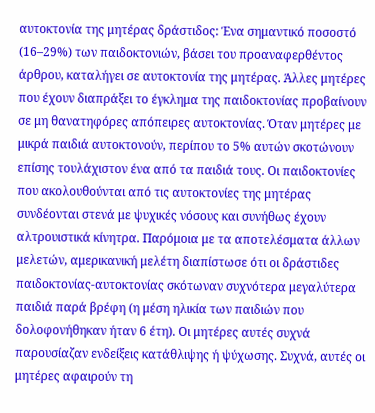αυτοκτονία της μητέρας δράστιδος: Ένα σημαντικό ποσοστό (16–29%) των παιδοκτονιών, βάσει του προαναφερθέντος άρθρου, καταλήγει σε αυτοκτονία της μητέρας. Άλλες μητέρες που έχουν διαπράξει το έγκλημα της παιδοκτονίας προβαίνουν σε μη θανατηφόρες απόπειρες αυτοκτονίας. Όταν μητέρες με μικρά παιδιά αυτοκτονούν, περίπου το 5% αυτών σκοτώνουν επίσης τουλάχιστον ένα από τα παιδιά τους. Οι παιδοκτονίες που ακολουθούνται από τις αυτοκτονίες της μητέρας συνδέονται στενά με ψυχικές νόσους και συνήθως έχουν αλτρουιστικά κίνητρα. Παρόμοια με τα αποτελέσματα άλλων μελετών, αμερικανική μελέτη διαπίστωσε ότι οι δράστιδες παιδοκτονίας-αυτοκτονίας σκότωναν συχνότερα μεγαλύτερα παιδιά παρά βρέφη (η μέση ηλικία των παιδιών που δολοφονήθηκαν ήταν 6 έτη). Οι μητέρες αυτές συχνά παρουσίαζαν ενδείξεις κατάθλιψης ή ψύχωσης. Συχνά, αυτές οι μητέρες αφαιρούν τη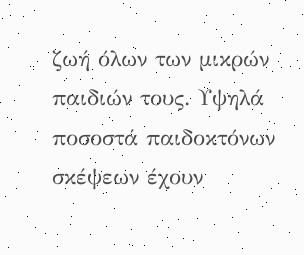ζωή όλων των μικρών παιδιών τους. Υψηλά ποσοστά παιδοκτόνων σκέψεων έχουν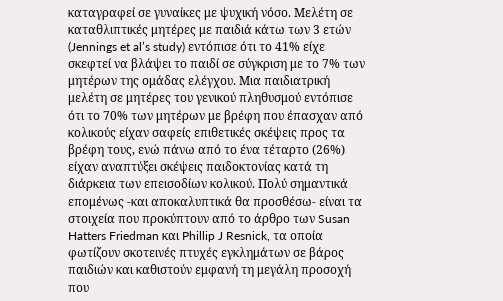καταγραφεί σε γυναίκες με ψυχική νόσο. Μελέτη σε καταθλιπτικές μητέρες με παιδιά κάτω των 3 ετών (Jennings et al’s study) εντόπισε ότι το 41% είχε σκεφτεί να βλάψει το παιδί σε σύγκριση με το 7% των μητέρων της ομάδας ελέγχου. Μια παιδιατρική μελέτη σε μητέρες του γενικού πληθυσμού εντόπισε ότι το 70% των μητέρων με βρέφη που έπασχαν από κολικούς είχαν σαφείς επιθετικές σκέψεις προς τα βρέφη τους, ενώ πάνω από το ένα τέταρτο (26%) είχαν αναπτύξει σκέψεις παιδοκτονίας κατά τη διάρκεια των επεισοδίων κολικού. Πολύ σημαντικά επομένως -και αποκαλυπτικά θα προσθέσω- είναι τα στοιχεία που προκύπτουν από το άρθρο των Susan Hatters Friedman και Phillip J Resnick, τα οποία φωτίζουν σκοτεινές πτυχές εγκλημάτων σε βάρος παιδιών και καθιστούν εμφανή τη μεγάλη προσοχή που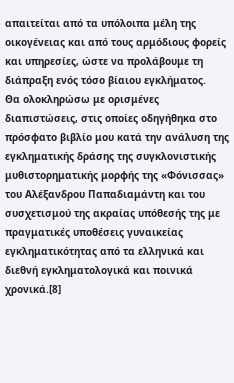απαιτείται από τα υπόλοιπα μέλη της οικογένειας και από τους αρμόδιους φορείς και υπηρεσίες, ώστε να προλάβουμε τη διάπραξη ενός τόσο βίαιου εγκλήματος.
Θα ολοκληρώσω με ορισμένες διαπιστώσεις, στις οποίες οδηγήθηκα στο πρόσφατο βιβλίο μου κατά την ανάλυση της εγκληματικής δράσης της συγκλονιστικής μυθιστορηματικής μορφής της «Φόνισσας» του Αλέξανδρου Παπαδιαμάντη και του συσχετισμού της ακραίας υπόθεσής της με πραγματικές υποθέσεις γυναικείας εγκληματικότητας από τα ελληνικά και διεθνή εγκληματολογικά και ποινικά χρονικά.[8]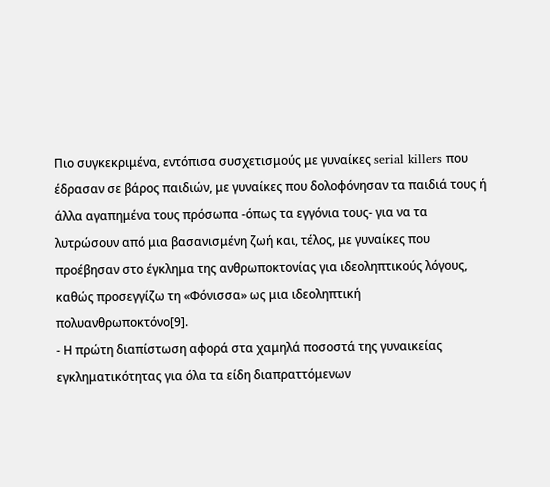Πιο συγκεκριμένα, εντόπισα συσχετισμούς με γυναίκες serial killers που έδρασαν σε βάρος παιδιών, με γυναίκες που δολοφόνησαν τα παιδιά τους ή άλλα αγαπημένα τους πρόσωπα -όπως τα εγγόνια τους- για να τα λυτρώσουν από μια βασανισμένη ζωή και, τέλος, με γυναίκες που προέβησαν στο έγκλημα της ανθρωποκτονίας για ιδεοληπτικούς λόγους, καθώς προσεγγίζω τη «Φόνισσα» ως μια ιδεοληπτική πολυανθρωποκτόνο[9].
- Η πρώτη διαπίστωση αφορά στα χαμηλά ποσοστά της γυναικείας εγκληματικότητας για όλα τα είδη διαπραττόμενων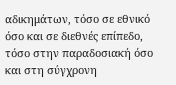αδικημάτων, τόσο σε εθνικό όσο και σε διεθνές επίπεδο, τόσο στην παραδοσιακή όσο και στη σύγχρονη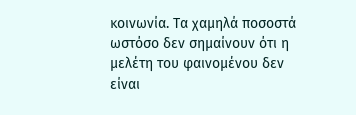κοινωνία. Τα χαμηλά ποσοστά ωστόσο δεν σημαίνουν ότι η μελέτη του φαινομένου δεν είναι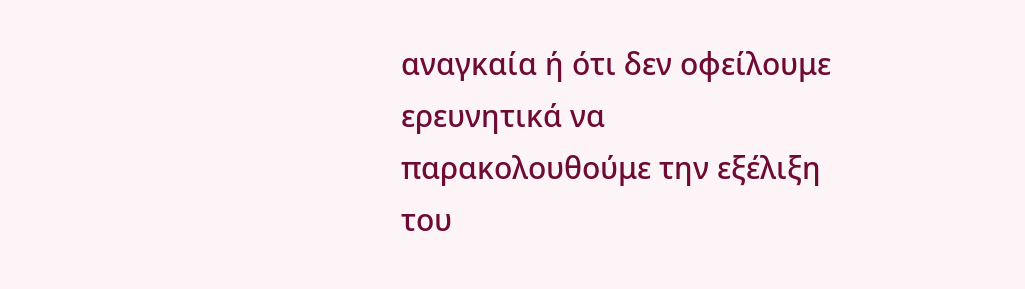αναγκαία ή ότι δεν οφείλουμε ερευνητικά να παρακολουθούμε την εξέλιξη του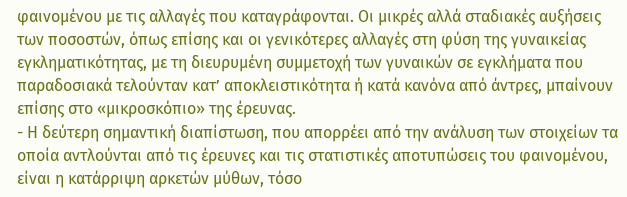φαινομένου με τις αλλαγές που καταγράφονται. Οι μικρές αλλά σταδιακές αυξήσεις των ποσοστών, όπως επίσης και οι γενικότερες αλλαγές στη φύση της γυναικείας εγκληματικότητας, με τη διευρυμένη συμμετοχή των γυναικών σε εγκλήματα που παραδοσιακά τελούνταν κατ’ αποκλειστικότητα ή κατά κανόνα από άντρες, μπαίνουν επίσης στο «μικροσκόπιο» της έρευνας.
- Η δεύτερη σημαντική διαπίστωση, που απορρέει από την ανάλυση των στοιχείων τα οποία αντλούνται από τις έρευνες και τις στατιστικές αποτυπώσεις του φαινομένου, είναι η κατάρριψη αρκετών μύθων, τόσο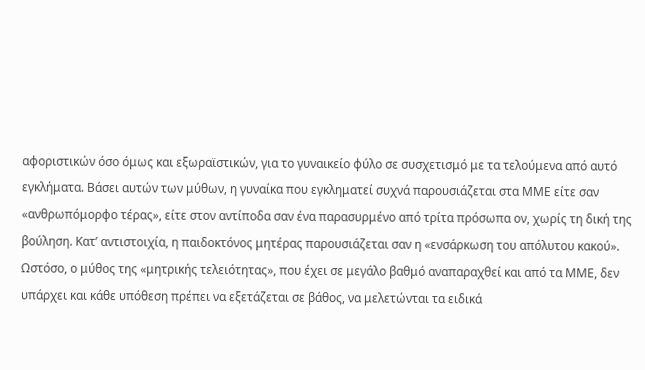αφοριστικών όσο όμως και εξωραϊστικών, για το γυναικείο φύλο σε συσχετισμό με τα τελούμενα από αυτό εγκλήματα. Βάσει αυτών των μύθων, η γυναίκα που εγκληματεί συχνά παρουσιάζεται στα ΜΜΕ είτε σαν «ανθρωπόμορφο τέρας», είτε στον αντίποδα σαν ένα παρασυρμένο από τρίτα πρόσωπα ον, χωρίς τη δική της βούληση. Κατ’ αντιστοιχία, η παιδοκτόνος μητέρας παρουσιάζεται σαν η «ενσάρκωση του απόλυτου κακού». Ωστόσο, ο μύθος της «μητρικής τελειότητας», που έχει σε μεγάλο βαθμό αναπαραχθεί και από τα ΜΜΕ, δεν υπάρχει και κάθε υπόθεση πρέπει να εξετάζεται σε βάθος, να μελετώνται τα ειδικά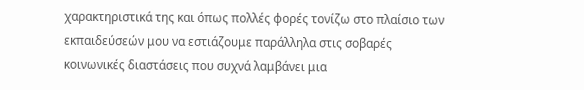χαρακτηριστικά της και όπως πολλές φορές τονίζω στο πλαίσιο των εκπαιδεύσεών μου να εστιάζουμε παράλληλα στις σοβαρές κοινωνικές διαστάσεις που συχνά λαμβάνει μια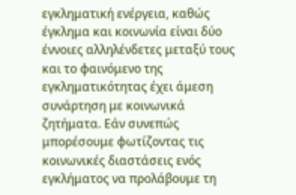εγκληματική ενέργεια, καθώς έγκλημα και κοινωνία είναι δύο έννοιες αλληλένδετες μεταξύ τους και το φαινόμενο της εγκληματικότητας έχει άμεση συνάρτηση με κοινωνικά ζητήματα. Εάν συνεπώς μπορέσουμε φωτίζοντας τις κοινωνικές διαστάσεις ενός εγκλήματος να προλάβουμε τη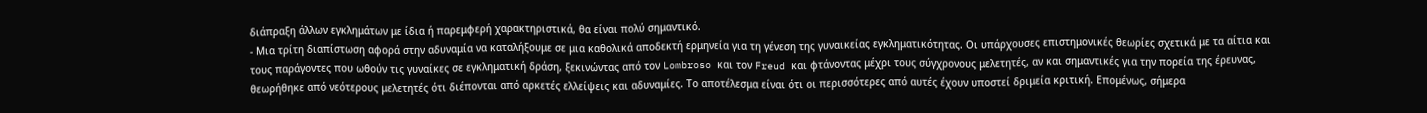διάπραξη άλλων εγκλημάτων με ίδια ή παρεμφερή χαρακτηριστικά, θα είναι πολύ σημαντικό.
- Μια τρίτη διαπίστωση αφορά στην αδυναμία να καταλήξουμε σε μια καθολικά αποδεκτή ερμηνεία για τη γένεση της γυναικείας εγκληματικότητας. Οι υπάρχουσες επιστημονικές θεωρίες σχετικά με τα αίτια και τους παράγοντες που ωθούν τις γυναίκες σε εγκληματική δράση, ξεκινώντας από τον Lombroso και τον Freud και φτάνοντας μέχρι τους σύγχρονους μελετητές, αν και σημαντικές για την πορεία της έρευνας, θεωρήθηκε από νεότερους μελετητές ότι διέπονται από αρκετές ελλείψεις και αδυναμίες. Το αποτέλεσμα είναι ότι οι περισσότερες από αυτές έχουν υποστεί δριμεία κριτική. Επομένως, σήμερα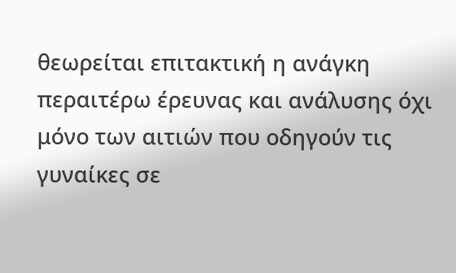θεωρείται επιτακτική η ανάγκη περαιτέρω έρευνας και ανάλυσης όχι μόνο των αιτιών που οδηγούν τις γυναίκες σε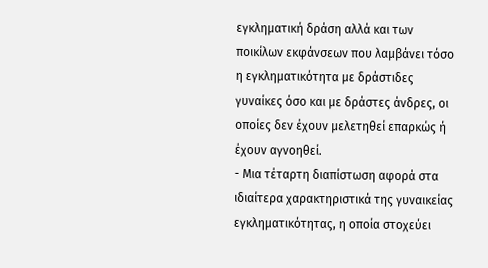εγκληματική δράση αλλά και των ποικίλων εκφάνσεων που λαμβάνει τόσο η εγκληματικότητα με δράστιδες γυναίκες όσο και με δράστες άνδρες, οι οποίες δεν έχουν μελετηθεί επαρκώς ή έχουν αγνοηθεί.
- Μια τέταρτη διαπίστωση αφορά στα ιδιαίτερα χαρακτηριστικά της γυναικείας εγκληματικότητας, η οποία στοχεύει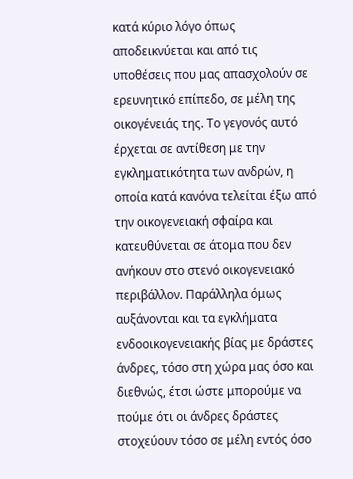κατά κύριο λόγο όπως αποδεικνύεται και από τις υποθέσεις που μας απασχολούν σε ερευνητικό επίπεδο, σε μέλη της οικογένειάς της. Το γεγονός αυτό έρχεται σε αντίθεση με την εγκληματικότητα των ανδρών, η οποία κατά κανόνα τελείται έξω από την οικογενειακή σφαίρα και κατευθύνεται σε άτομα που δεν ανήκουν στο στενό οικογενειακό περιβάλλον. Παράλληλα όμως αυξάνονται και τα εγκλήματα ενδοοικογενειακής βίας με δράστες άνδρες, τόσο στη χώρα μας όσο και διεθνώς, έτσι ώστε μπορούμε να πούμε ότι οι άνδρες δράστες στοχεύουν τόσο σε μέλη εντός όσο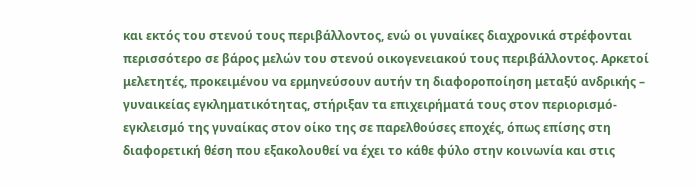και εκτός του στενού τους περιβάλλοντος, ενώ οι γυναίκες διαχρονικά στρέφονται περισσότερο σε βάρος μελών του στενού οικογενειακού τους περιβάλλοντος. Αρκετοί μελετητές, προκειμένου να ερμηνεύσουν αυτήν τη διαφοροποίηση μεταξύ ανδρικής – γυναικείας εγκληματικότητας, στήριξαν τα επιχειρήματά τους στον περιορισμό-εγκλεισμό της γυναίκας στον οίκο της σε παρελθούσες εποχές, όπως επίσης στη διαφορετική θέση που εξακολουθεί να έχει το κάθε φύλο στην κοινωνία και στις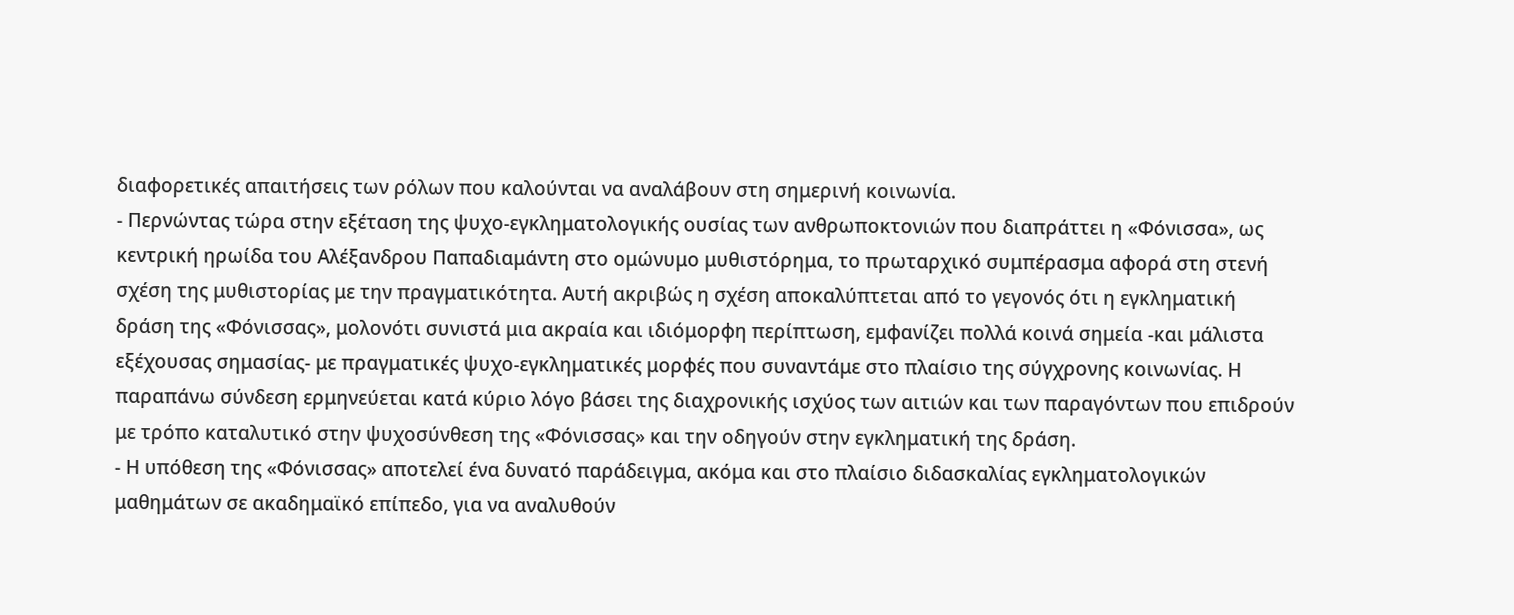διαφορετικές απαιτήσεις των ρόλων που καλούνται να αναλάβουν στη σημερινή κοινωνία.
- Περνώντας τώρα στην εξέταση της ψυχο-εγκληματολογικής ουσίας των ανθρωποκτονιών που διαπράττει η «Φόνισσα», ως κεντρική ηρωίδα του Αλέξανδρου Παπαδιαμάντη στο ομώνυμο μυθιστόρημα, το πρωταρχικό συμπέρασμα αφορά στη στενή σχέση της μυθιστορίας με την πραγματικότητα. Αυτή ακριβώς η σχέση αποκαλύπτεται από το γεγονός ότι η εγκληματική δράση της «Φόνισσας», μολονότι συνιστά μια ακραία και ιδιόμορφη περίπτωση, εμφανίζει πολλά κοινά σημεία -και μάλιστα εξέχουσας σημασίας- με πραγματικές ψυχο-εγκληματικές μορφές που συναντάμε στο πλαίσιο της σύγχρονης κοινωνίας. Η παραπάνω σύνδεση ερμηνεύεται κατά κύριο λόγο βάσει της διαχρονικής ισχύος των αιτιών και των παραγόντων που επιδρούν με τρόπο καταλυτικό στην ψυχοσύνθεση της «Φόνισσας» και την οδηγούν στην εγκληματική της δράση.
- Η υπόθεση της «Φόνισσας» αποτελεί ένα δυνατό παράδειγμα, ακόμα και στο πλαίσιο διδασκαλίας εγκληματολογικών μαθημάτων σε ακαδημαϊκό επίπεδο, για να αναλυθούν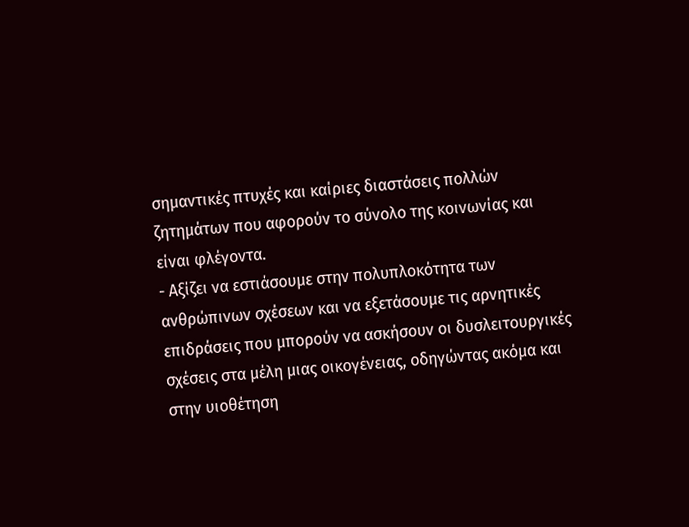σημαντικές πτυχές και καίριες διαστάσεις πολλών ζητημάτων που αφορούν το σύνολο της κοινωνίας και είναι φλέγοντα.
- Αξίζει να εστιάσουμε στην πολυπλοκότητα των ανθρώπινων σχέσεων και να εξετάσουμε τις αρνητικές επιδράσεις που μπορούν να ασκήσουν οι δυσλειτουργικές σχέσεις στα μέλη μιας οικογένειας, οδηγώντας ακόμα και στην υιοθέτηση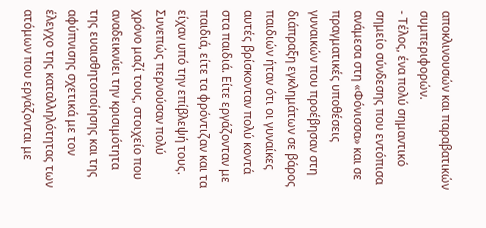αποκλινουσών και παραβατικών συμπεριφορών.
- Τέλος, ένα πολύ σημαντικό σημείο σύνδεσης που εντόπισα ανάμεσα στη «Φόνισσα» και σε πραγματικές υποθέσεις γυναικών που προέβησαν στη διάπραξη εγκλημάτων σε βάρος παιδιών ήταν ότι οι γυναίκες αυτές βρίσκονταν πολύ κοντά στα παιδιά. Είτε εργάζονταν με παιδιά, είτε τα φρόντιζαν και τα είχαν υπό την επίβλεψή τους. Συνεπώς περνούσαν πολύ χρόνο μαζί τους, στοιχείο που αναδεικνύει την κρισιμότητα της ευαισθητοποίησης και της αφύπνισης σχετικά με τον έλεγχο της καταλληλότητας των ατόμων που εργάζονται με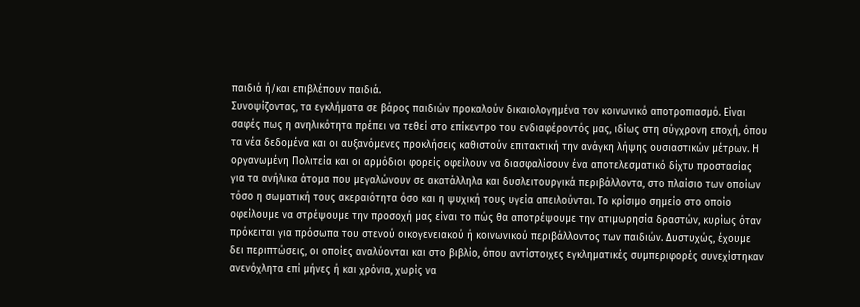παιδιά ή/και επιβλέπουν παιδιά.
Συνοψίζοντας, τα εγκλήματα σε βάρος παιδιών προκαλούν δικαιολογημένα τον κοινωνικό αποτροπιασμό. Είναι σαφές πως η ανηλικότητα πρέπει να τεθεί στο επίκεντρο του ενδιαφέροντός μας, ιδίως στη σύγχρονη εποχή, όπου τα νέα δεδομένα και οι αυξανόμενες προκλήσεις καθιστούν επιτακτική την ανάγκη λήψης ουσιαστικών μέτρων. Η οργανωμένη Πολιτεία και οι αρμόδιοι φορείς οφείλουν να διασφαλίσουν ένα αποτελεσματικό δίχτυ προστασίας για τα ανήλικα άτομα που μεγαλώνουν σε ακατάλληλα και δυσλειτουργικά περιβάλλοντα, στο πλαίσιο των οποίων τόσο η σωματική τους ακεραιότητα όσο και η ψυχική τους υγεία απειλούνται. Το κρίσιμο σημείο στο οποίο οφείλουμε να στρέψουμε την προσοχή μας είναι το πώς θα αποτρέψουμε την ατιμωρησία δραστών, κυρίως όταν πρόκειται για πρόσωπα του στενού οικογενειακού ή κοινωνικού περιβάλλοντος των παιδιών. Δυστυχώς, έχουμε δει περιπτώσεις, οι οποίες αναλύονται και στο βιβλίο, όπου αντίστοιχες εγκληματικές συμπεριφορές συνεχίστηκαν ανενόχλητα επί μήνες ή και χρόνια, χωρίς να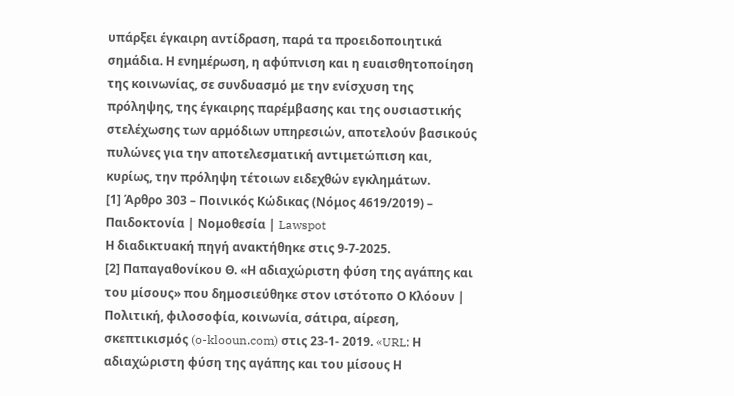υπάρξει έγκαιρη αντίδραση, παρά τα προειδοποιητικά σημάδια. Η ενημέρωση, η αφύπνιση και η ευαισθητοποίηση της κοινωνίας, σε συνδυασμό με την ενίσχυση της πρόληψης, της έγκαιρης παρέμβασης και της ουσιαστικής στελέχωσης των αρμόδιων υπηρεσιών, αποτελούν βασικούς πυλώνες για την αποτελεσματική αντιμετώπιση και, κυρίως, την πρόληψη τέτοιων ειδεχθών εγκλημάτων.
[1] Άρθρο 303 – Ποινικός Κώδικας (Νόμος 4619/2019) – Παιδοκτονία | Νομοθεσία | Lawspot
Η διαδικτυακή πηγή ανακτήθηκε στις 9-7-2025.
[2] Παπαγαθονίκου Θ. «Η αδιαχώριστη φύση της αγάπης και του μίσους» που δημοσιεύθηκε στον ιστότοπο Ο Κλόουν | Πολιτική, φιλοσοφία, κοινωνία, σάτιρα, αίρεση, σκεπτικισμός (o-klooun.com) στις 23-1- 2019. «URL: Η αδιαχώριστη φύση της αγάπης και του μίσους Η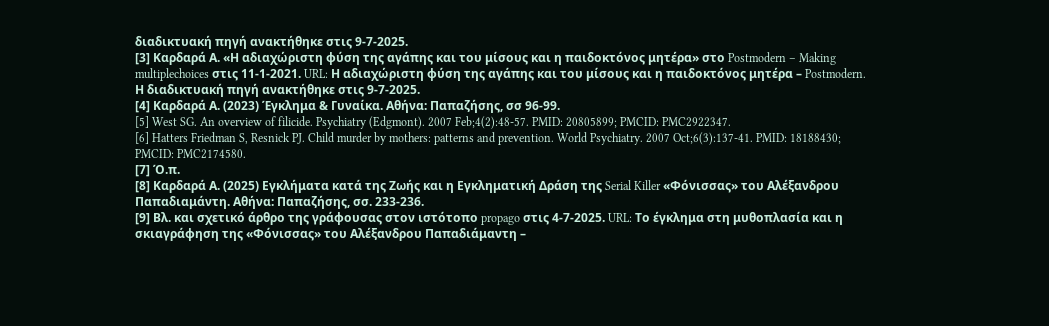διαδικτυακή πηγή ανακτήθηκε στις 9-7-2025.
[3] Καρδαρά Α. «Η αδιαχώριστη φύση της αγάπης και του μίσους και η παιδοκτόνος μητέρα» στο Postmodern – Making multiplechoices στις 11-1-2021. URL: Η αδιαχώριστη φύση της αγάπης και του μίσους και η παιδοκτόνος μητέρα – Postmodern. Η διαδικτυακή πηγή ανακτήθηκε στις 9-7-2025.
[4] Καρδαρά Α. (2023) Έγκλημα & Γυναίκα. Αθήνα: Παπαζήσης, σσ 96-99.
[5] West SG. An overview of filicide. Psychiatry (Edgmont). 2007 Feb;4(2):48-57. PMID: 20805899; PMCID: PMC2922347.
[6] Hatters Friedman S, Resnick PJ. Child murder by mothers: patterns and prevention. World Psychiatry. 2007 Oct;6(3):137-41. PMID: 18188430; PMCID: PMC2174580.
[7] Ό.π.
[8] Καρδαρά Α. (2025) Εγκλήματα κατά της Ζωής και η Εγκληματική Δράση της Serial Killer «Φόνισσας» του Αλέξανδρου Παπαδιαμάντη. Αθήνα: Παπαζήσης, σσ. 233-236.
[9] Βλ. και σχετικό άρθρο της γράφουσας στον ιστότοπο propago στις 4-7-2025. URL: Το έγκλημα στη μυθοπλασία και η σκιαγράφηση της «Φόνισσας» του Αλέξανδρου Παπαδιάμαντη –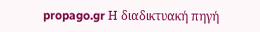propago.gr Η διαδικτυακή πηγή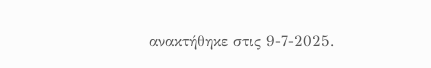ανακτήθηκε στις 9-7-2025.